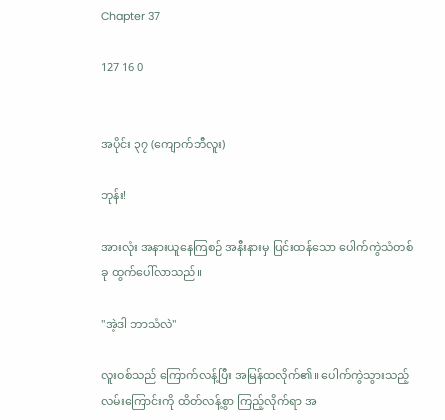Chapter 37

127 16 0


အပိုင်း ၃၇ (ကျောက်ဘီလူး)

ဘုန်း!

အားလုံး အနားယူနေကြစဉ် အနီးနားမှ ပြင်းထန်သော ပေါက်ကွဲသံတစ်ခု ထွက်ပေါ်လာသည်။

"အဲ့ဒါ ဘာသံလဲ"

လူးဝစ်သည် ကြောက်လန့်ပြီး အမြန်ထလိုက်၏။ ပေါက်ကွဲသွားသည့် လမ်းကြောင်းကို ထိတ်လန့်စွာ ကြည့်လိုက်ရာ အ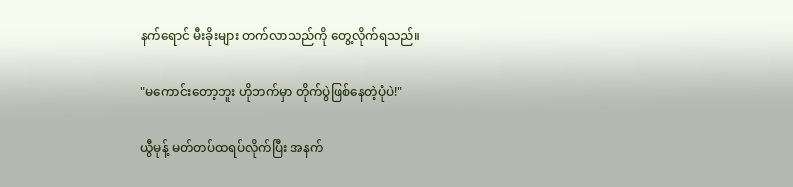နက်ရောင် မီးခိုးများ တက်လာသည်ကို တွေ့လိုက်ရသည်။

"မကောင်းတော့ဘူး ဟိုဘက်မှာ တိုက်ပွဲဖြစ်နေတဲ့ပုံပဲ!"

ယွီမုန့် မတ်တပ်ထရပ်လိုက်ပြီး အနက်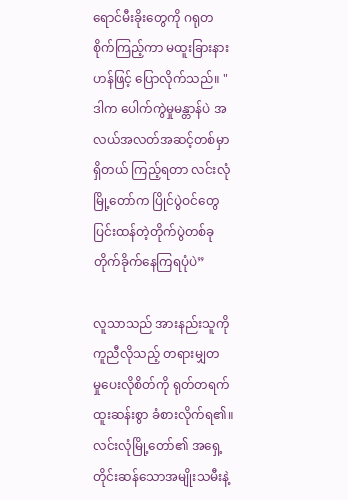ရောင်မီးခိုးတွေကို ဂရုတစိုက်ကြည့်ကာ မထူးခြားနားဟန်ဖြင့် ပြောလိုက်သည်။ "ဒါက ပေါက်ကွဲမှုမန္တာန်ပဲ အလယ်အလတ်အဆင့်တစ်မှာရှိတယ် ကြည့်ရတာ လင်းလုံမြို့တော်က ပြိုင်ပွဲဝင်တွေ ပြင်းထန်တဲ့တိုက်ပွဲတစ်ခု တိုက်ခိုက်နေကြရပုံပဲ”

လူသာသည် အားနည်းသူကို ကူညီလိုသည့် တရားမျှတမှု‌ပေးလိုစိတ်ကို ရုတ်တရက် ထူးဆန်းစွာ ခံစားလိုက်ရ၏။ လင်းလုံမြို့တော်၏ အရှေ့တိုင်းဆန်သောအမျိုးသမီးနဲ့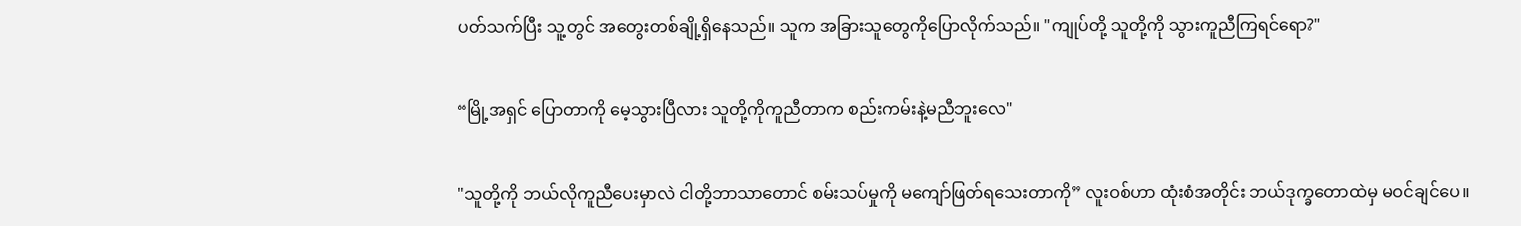ပတ်သက်ပြီး သူ့တွင် အတွေးတစ်ချို့ရှိနေသည်။ သူက အခြားသူတွေကိုပြောလိုက်သည်။ "ကျုပ်တို့ သူတို့ကို သွားကူညီကြရင်ရော?"

“မြို့အရှင် ပြောတာကို မေ့သွားပြီလား သူတို့ကိုကူညီတာက စည်းကမ်းနဲ့မညီဘူးလေ"

"သူတို့ကို ဘယ်လိုကူညီပေးမှာလဲ ငါတို့ဘာသာတောင် စမ်းသပ်မှုကို မကျော်ဖြတ်ရသေးတာကို” လူးဝစ်ဟာ ထုံးစံအတိုင်း ဘယ်ဒုက္ခ‌တောထဲမှ မဝင်ချင်ပေ။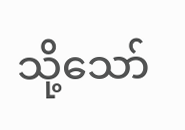သို့သော်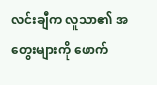လင်းချီက လူသာ၏ အတွေးများကို ဖောက်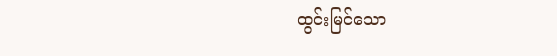ထွင်းမြင်‌သော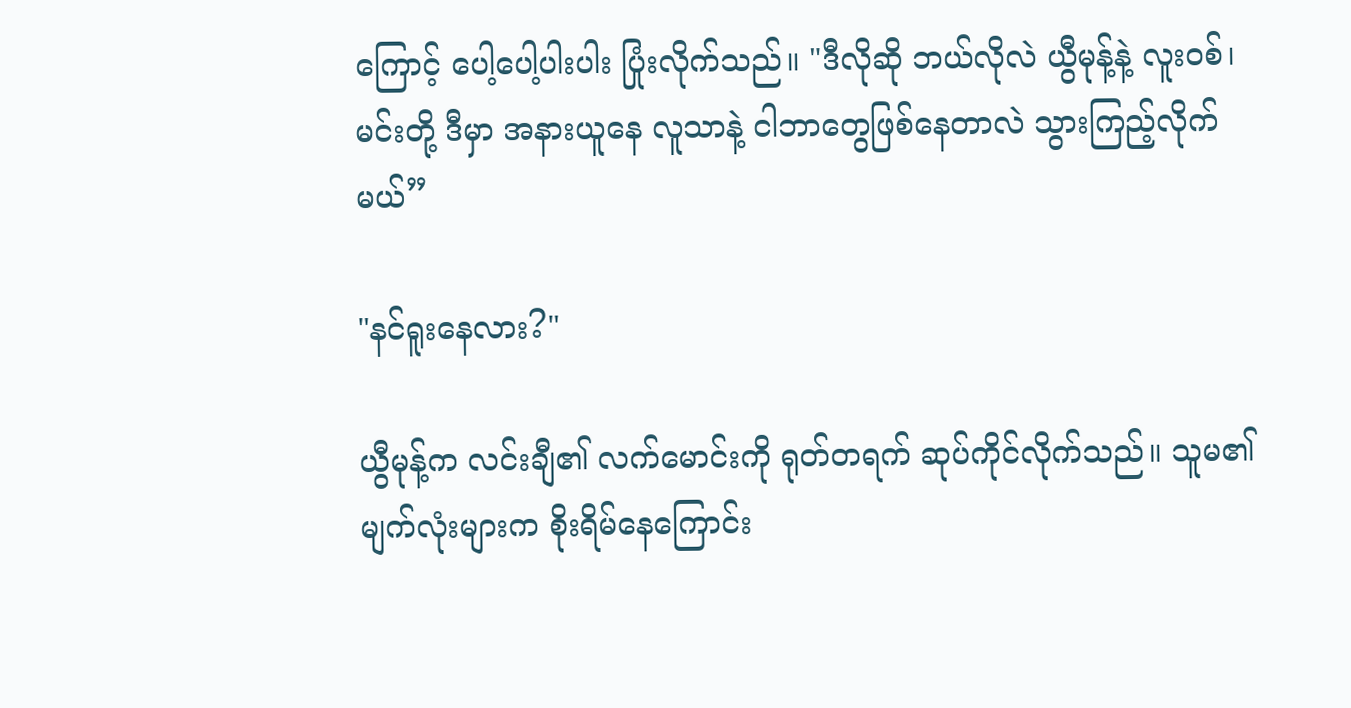ကြောင့် ပေါ့ပေါ့ပါးပါး ပြုံးလိုက်သည်။ "ဒီလိုဆို ဘယ်လိုလဲ ယွီမုန့်နဲ့ လူးဝစ်၊ မင်းတို့ ဒီမှာ အနားယူ‌နေ လူသာနဲ့ ငါဘာတွေဖြစ်နေတာလဲ သွားကြည့်လိုက်မယ်”

"နင်ရူးနေလား?"

ယွီမုန့်က လင်းချီ၏ လက်မောင်းကို ရုတ်တရက် ဆုပ်ကိုင်လိုက်သည်။ သူမ၏ မျက်လုံးများက စိုးရိမ်‌နေကြောင်း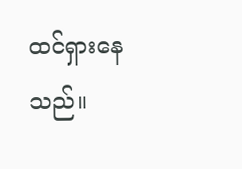ထင်ရှား‌နေသည်။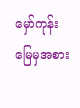မှော်ကုန်းမြေမှအစား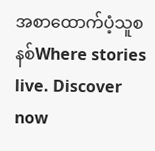အစာထောက်ပံ့သူစနစ်Where stories live. Discover now